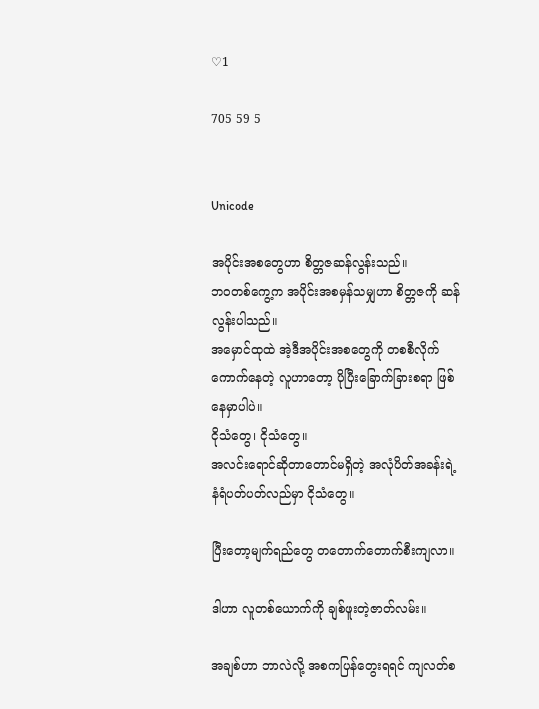♡1

705 59 5


Unicode

အပိုင်းအစတွေဟာ စိတ္တဇဆန်လွန်းသည်။
ဘဝတစ်ကွေ့က အပိုင်းအစမှန်သမျှဟာ စိတ္တဇကို ဆန်လွန်းပါသည်။
အမှောင်ထုထဲ အဲ့ဒီအပိုင်းအစတွေကို တစစီလိုက်ကောက်နေတဲ့ လူဟာတော့ ပိုပြီးခြောက်ခြားစရာ ဖြစ်နေမှာပါပဲ။
ငိုသံတွေ၊ ငိုသံတွေ။
အလင်းရောင်ဆိုတာတောင်မရှိတဲ့ အလုံပိတ်အခန်းရဲ့ နံရံပတ်ပတ်လည်မှာ ငိုသံတွေ။

ပြီးတော့မျက်ရည်တွေ တတောက်တောက်စီးကျလာ။

ဒါဟာ လူတစ်ယောက်ကို ချစ်ဖူးတဲ့ဇာတ်လမ်း။

အချစ်ဟာ ဘာလဲလို့ အစကပြန်တွေးရရင် ကျလတ်စ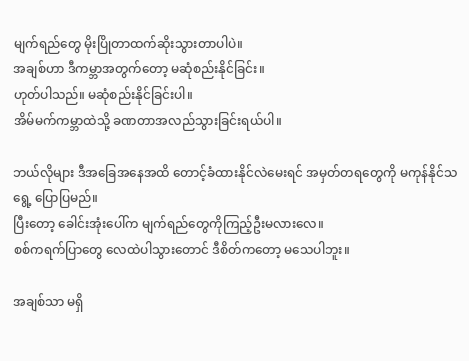မျက်ရည်တွေ မိုးပြိုတာထက်ဆိုးသွားတာပါပဲ။
အချစ်ဟာ ဒီကမ္ဘာအတွက်တော့ မဆုံစည်းနိုင်ခြင်း။
ဟုတ်ပါသည်။ မဆုံစည်းနိုင်ခြင်းပါ။
အိမ်မက်ကမ္ဘာထဲသို့ ခဏတာအလည်သွားခြင်းရယ်ပါ။

ဘယ်လိုများ ဒီအခြေအနေအထိ တောင့်ခံထားနိုင်လဲမေးရင် အမှတ်တရတွေကို မကုန်နိုင်သရွေ့ ပြောပြမည်။
ပြီးတော့ ခေါင်းအုံးပေါ်က မျက်ရည်တွေကိုကြည့်ဦးမလားလေ။
စစ်ကရက်ပြာတွေ လေထဲပါသွားတောင် ဒီစိတ်ကတော့ မသေပါဘူး။

အချစ်သာ မရှိ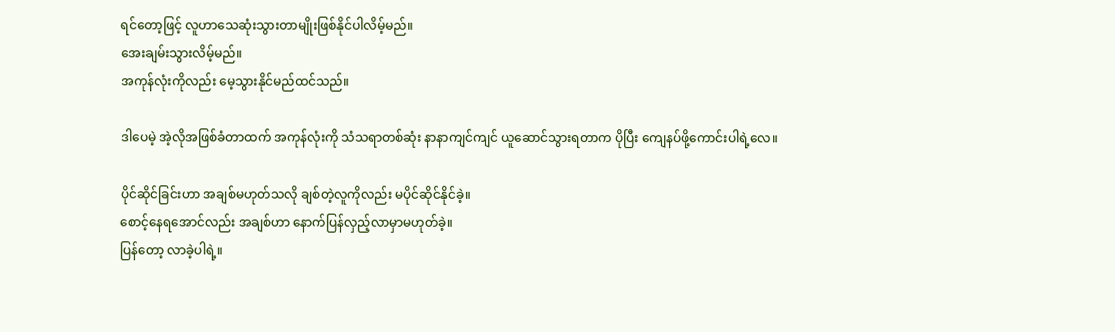ရင်တော့ဖြင့် လူဟာသေဆုံးသွားတာမျိုးဖြစ်နိုင်ပါလိမ့်မည်။
အေးချမ်းသွားလိမ့်မည်။
အကုန်လုံးကိုလည်း မေ့သွားနိုင်မည်ထင်သည်။

ဒါပေမဲ့ အဲ့လိုအဖြစ်ခံတာထက် အကုန်လုံးကို သံသရာတစ်ဆုံး နာနာကျင်ကျင် ယူဆောင်သွားရတာက ပိုပြီး ကျေနပ်ဖို့ကောင်းပါရဲ့လေ။

ပိုင်ဆိုင်ခြင်းဟာ အချစ်မဟုတ်သလို ချစ်တဲ့လူကိုလည်း မပိုင်ဆိုင်နိုင်ခဲ့။
စောင့်နေရအောင်လည်း အချစ်ဟာ နောက်ပြန်လှည့်လာမှာမဟုတ်ခဲ့။
ပြန်တော့ လာခဲ့ပါရဲ့။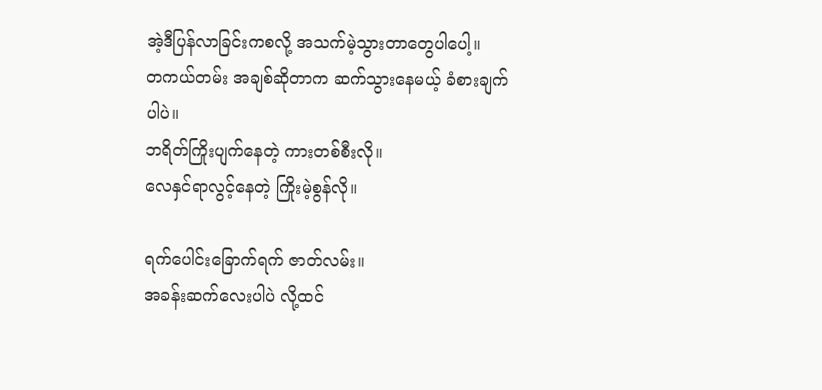အဲ့ဒီပြန်လာခြင်းကစလို့ အသက်မဲ့သွားတာတွေပါပေါ့။
တကယ်တမ်း အချစ်ဆိုတာက ဆက်သွားနေမယ့် ခံစားချက်ပါပဲ။
ဘရိတ်ကြိုးပျက်နေတဲ့ ကားတစ်စီးလို။
လေနှင်ရာလွင့်နေတဲ့ ကြိုးမဲ့စွန်လို။

ရက်ပေါင်းခြောက်ရက် ဇာတ်လမ်း။
အခန်းဆက်လေးပါပဲ လို့ထင်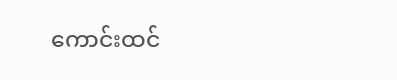ကောင်းထင်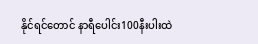နိုင်ရင်တောင် နာရီပေါင်း100နီးပါးထဲ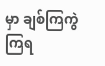မှာ ချစ်ကြကွဲကြရ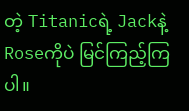တဲ့ Titanicရဲ့ Jackနဲ့ Roseကိုပဲ မြင်ကြည့်ကြပါ။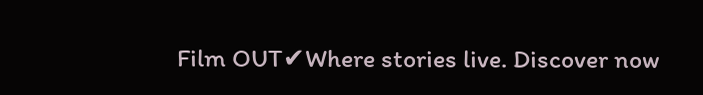Film OUT✔Where stories live. Discover now